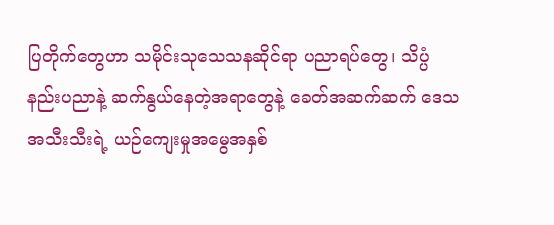ပြတိုက်တွေဟာ သမိုင်းသုသေသနဆိုင်ရာ ပညာရပ်တွေ၊ သိပ္ပံနည်းပညာနဲ့ ဆက်နွယ်နေတဲ့အရာတွေနဲ့ ခေတ်အဆက်ဆက် ဒေသ အသီးသီးရဲ့ ယဉ်ကျေးမှုအမွေအနှစ်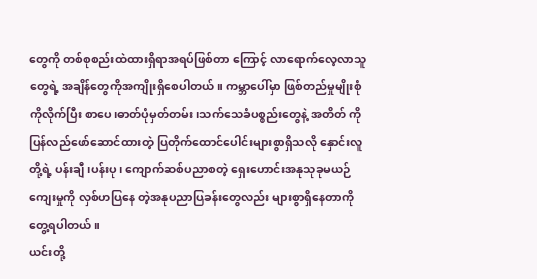တွေကို တစ်စုစည်းထဲထားရှိရာအရပ်ဖြစ်တာ ကြောင့် လာရောက်လေ့လာသူတွေရဲ့ အချိန်တွေကိုအကျိုးရှိစေပါတယ်။ ကမ္ဘာပေါ်မှာ ဖြစ်တည်မှုမျိုးစုံကိုလိုက်ပြီး စာပေ၊ဓာတ်ပုံမှတ်တမ်း၊သက်သေခံပစ္စည်းတွေနဲ့ အတိတ် ကိုပြန်လည်ဖော်ဆောင်ထားတဲ့ ပြတိုက်ထောင်ပေါင်းများစွာရှိသလို နှောင်းလူတို့ရဲ့ ပန်းချီ၊ပန်းပု၊ ကျောက်ဆစ်ပညာစတဲ့ ရှေးဟောင်းအနုသုခုမယဉ်ကျေးမှုကို လှစ်ဟပြနေ တဲ့အနုပညာပြခန်းတွေလည်း များစွာရှိနေတာကိုတွေ့ရပါတယ်။
ယင်းတို့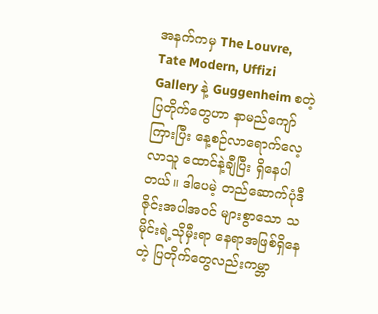အနက်ကမှ The Louvre, Tate Modern, Uffizi Gallery နဲ့ Guggenheim စတဲ့ပြတိုက်တွေဟာ နာမည်ကျော်ကြားပြီး နေ့စဉ်လာရောက်လေ့လာသူ ထောင်နဲ့ချီပြီး ရှိနေပါတယ်။ ဒါပေမဲ့ တည်ဆောက်ပုံဒီဇိုင်းအပါအဝင် များစွာသော သမိုင်းရဲ့သိုမှီးရာ နေရာအဖြစ်ရှိနေတဲ့ ပြတိုက်တွေလည်းကမ္ဘာ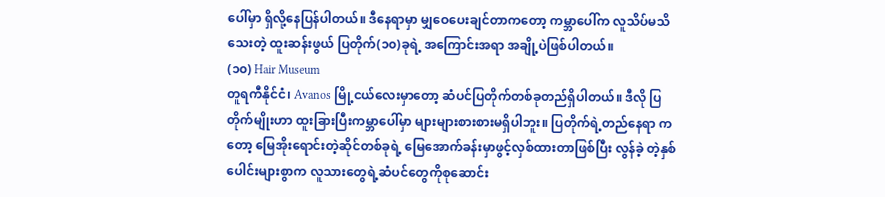ပေါ်မှာ ရှိလို့နေပြန်ပါတယ်။ ဒီနေရာမှာ မျှဝေပေးချင်တာကတော့ ကမ္ဘာပေါ်က လူသိပ်မသိသေးတဲ့ ထူးဆန်းဖွယ် ပြတိုက်(၁၀)ခုရဲ့ အကြောင်းအရာ အချို့ပဲဖြစ်ပါတယ်။
(၁၀) Hair Museum
တူရကီနိုင်ငံ၊ Avanos မြို့ငယ်လေးမှာတော့ ဆံပင်ပြတိုက်တစ်ခုတည်ရှိပါတယ်။ ဒီလို ပြတိုက်မျိုးဟာ ထူးခြားပြီးကမ္ဘာပေါ်မှာ များများစားစားမရှိပါဘူး။ ပြတိုက်ရဲ့တည်နေရာ ကတော့ မြေအိုးရောင်းတဲ့ဆိုင်တစ်ခုရဲ့ မြေအောက်ခန်းမှာဖွင့်လှစ်ထားတာဖြစ်ပြီး လွန်ခဲ့ တဲ့နှစ်ပေါင်းများစွာက လူသားတွေရဲ့ဆံပင်တွေကိုစုဆောင်း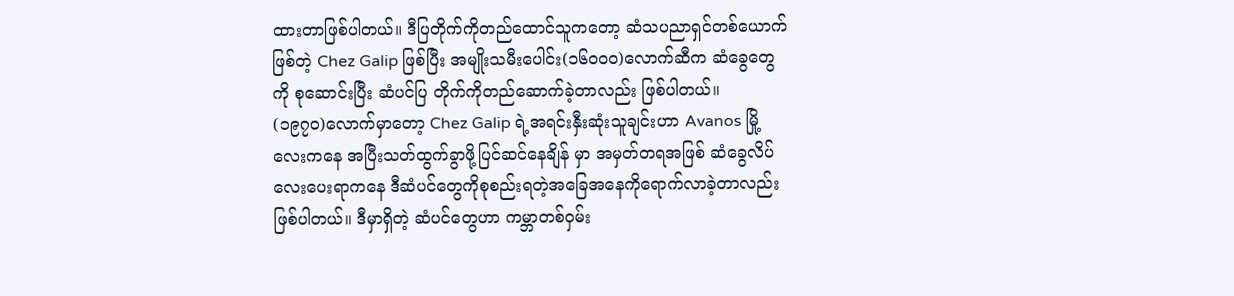ထားတာဖြစ်ပါတယ်။ ဒီပြတိုက်ကိုတည်ထောင်သူကတော့ ဆံသပညာရှင်တစ်ယောက်ဖြစ်တဲ့ Chez Galip ဖြစ်ပြီး အမျိုးသမီးပေါင်း(၁၆၀၀၀)လောက်ဆီက ဆံခွေတွေကို စုဆောင်းပြီး ဆံပင်ပြ တိုက်ကိုတည်ဆောက်ခဲ့တာလည်း ဖြစ်ပါတယ်။
(၁၉၇၀)လောက်မှာတော့ Chez Galip ရဲ့အရင်းနှီးဆုံးသူချင်းဟာ Avanos မြို့လေးကနေ အပြီးသတ်ထွက်ခွာဖို့ပြင်ဆင်နေချိန် မှာ အမှတ်တရအဖြစ် ဆံခွေလိပ်လေးပေးရာကနေ ဒီဆံပင်တွေကိုစုစည်းရတဲ့အခြေအနေကိုရောက်လာခဲ့တာလည်းဖြစ်ပါတယ်။ ဒီမှာရှိတဲ့ ဆံပင်တွေဟာ ကမ္ဘာတစ်ဝှမ်း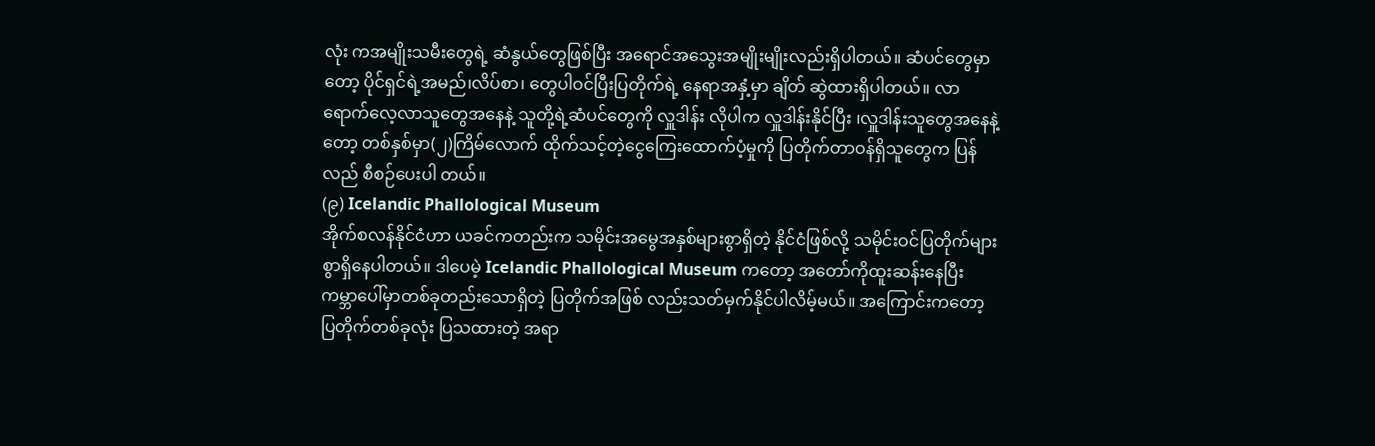လုံး ကအမျိုးသမီးတွေရဲ့ ဆံနွယ်တွေဖြစ်ပြီး အရောင်အသွေးအမျိုးမျိုးလည်းရှိပါတယ်။ ဆံပင်တွေမှာတော့ ပိုင်ရှင်ရဲ့အမည်၊လိပ်စာ၊ တွေပါဝင်ပြီးပြတိုက်ရဲ့ နေရာအနှံ့မှာ ချိတ် ဆွဲထားရှိပါတယ်။ လာရောက်လေ့လာသူတွေအနေနဲ့ သူတို့ရဲ့ဆံပင်တွေကို လှူဒါန်း လိုပါက လှူဒါန်းနိုင်ပြီး ၊လှူဒါန်းသူတွေအနေနဲ့တော့ တစ်နှစ်မှာ(၂)ကြိမ်လောက် ထိုက်သင့်တဲ့ငွေကြေးထောက်ပံ့မှုကို ပြတိုက်တာဝန်ရှိသူတွေက ပြန်လည် စီစဉ်ပေးပါ တယ်။
(၉) Icelandic Phallological Museum
အိုက်စလန်နိုင်ငံဟာ ယခင်ကတည်းက သမိုင်းအမွေအနှစ်များစွာရှိတဲ့ နိုင်ငံဖြစ်လို့ သမိုင်းဝင်ပြတိုက်များစွာရှိနေပါတယ်။ ဒါပေမဲ့ Icelandic Phallological Museum ကတော့ အတော်ကိုထူးဆန်းနေပြီး ကမ္ဘာပေါ်မှာတစ်ခုတည်းသောရှိတဲ့ ပြတိုက်အဖြစ် လည်းသတ်မှက်နိုင်ပါလိမ့်မယ်။ အကြောင်းကတော့ ပြတိုက်တစ်ခုလုံး ပြသထားတဲ့ အရာ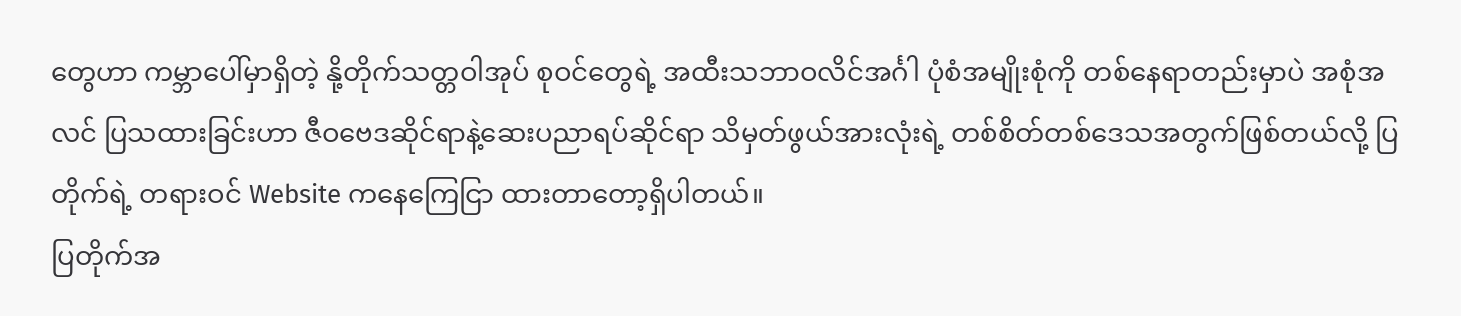တွေဟာ ကမ္ဘာပေါ်မှာရှိတဲ့ နို့တိုက်သတ္တဝါအုပ် စုဝင်တွေရဲ့ အထီးသဘာဝလိင်အင်္ဂါ ပုံစံအမျိုးစုံကို တစ်နေရာတည်းမှာပဲ အစုံအလင် ပြသထားခြင်းဟာ ဇီဝဗေဒဆိုင်ရာနဲ့ဆေးပညာရပ်ဆိုင်ရာ သိမှတ်ဖွယ်အားလုံးရဲ့ တစ်စိတ်တစ်ဒေသအတွက်ဖြစ်တယ်လို့ ပြတိုက်ရဲ့ တရားဝင် Website ကနေကြေငြာ ထားတာတော့ရှိပါတယ်။
ပြတိုက်အ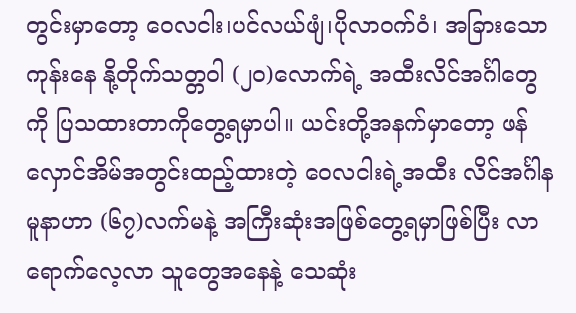တွင်းမှာတော့ ဝေလငါး၊ပင်လယ်ဖျံ၊ပိုလာဝက်ဝံ၊ အခြားသောကုန်းနေ နို့တိုက်သတ္တဝါ (၂၀)လောက်ရဲ့ အထီးလိင်အင်္ဂါတွေကို ပြသထားတာကိုတွေ့ရမှာပါ။ ယင်းတို့အနက်မှာတော့ ဖန်လှောင်အိမ်အတွင်းထည့်ထားတဲ့ ဝေလငါးရဲ့အထီး လိင်အင်္ဂါနမူနာဟာ (၆၇)လက်မနဲ့ အကြီးဆုံးအဖြစ်တွေ့ရမှာဖြစ်ပြီး လာရောက်လေ့လာ သူတွေအနေနဲ့ သေဆုံး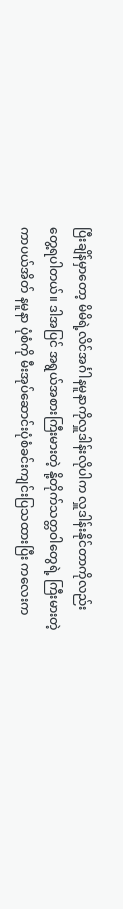ပြီးချိန်မှာတော့ မိမိရဲ့လိင်အင်္ဂါနမူနာကိုလှူဒါန်းလိုပါက လှူဒါန်းနိုင်တာကိုလည်း တွေ့ရပါတယ်။ ဒါအပြင် အရွယ်အစားကြီးမားတဲ့ နို့တိုက်သတ္တဝါတွေရဲ့ ကြီးမားတဲ့ ကာပယ်အိတ် နမူနာ ပုံစံကို မီးအုပ်ဆောင်းပုံစံခင်းကျင်းပြသထားပြီး ကလေးက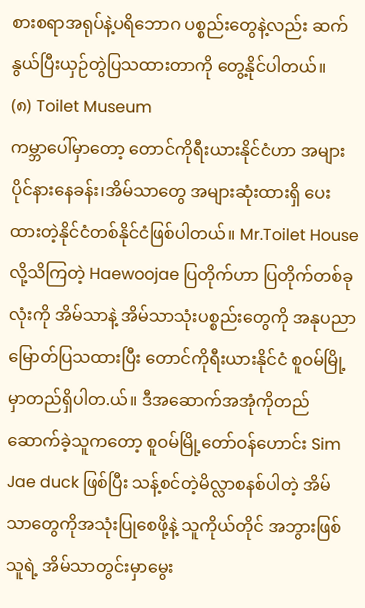စားစရာအရုပ်နဲ့ပရိဘောဂ ပစ္စည်းတွေနဲ့လည်း ဆက်နွယ်ပြီးယှဉ်တွဲပြသထားတာကို တွေ့နိုင်ပါတယ်။
(၈) Toilet Museum
ကမ္ဘာပေါ်မှာတော့ တောင်ကိုရီးယားနိုင်ငံဟာ အများပိုင်နားနေခန်း၊အိမ်သာတွေ အများဆုံးထားရှိ ပေးထားတဲ့နိုင်ငံတစ်နိုင်ငံဖြစ်ပါတယ်။ Mr.Toilet House လို့သိကြတဲ့ Haewoojae ပြတိုက်ဟာ ပြတိုက်တစ်ခုလုံးကို အိမ်သာနဲ့ အိမ်သာသုံးပစ္စည်းတွေကို အနုပညာမြောတ်ပြသထားပြီး တောင်ကိုရီးယားနိုင်ငံ စူဝမ်မြို့မှာတည်ရှိပါတ.ယ်။ ဒီအဆောက်အအုံကိုတည်ဆောက်ခဲ့သူကတော့ စူဝမ်မြို့တော်ဝန်ဟောင်း Sim Jae duck ဖြစ်ပြီး သန့်စင်တဲ့မိလ္လာစနစ်ပါတဲ့ အိမ်သာတွေကိုအသုံးပြုစေဖို့နဲ့ သူကိုယ်တိုင် အဘွားဖြစ်သူရဲ့ အိမ်သာတွင်းမှာမွေး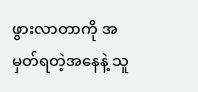ဖွားလာတာကို အမှတ်ရတဲ့အနေနဲ့ သူ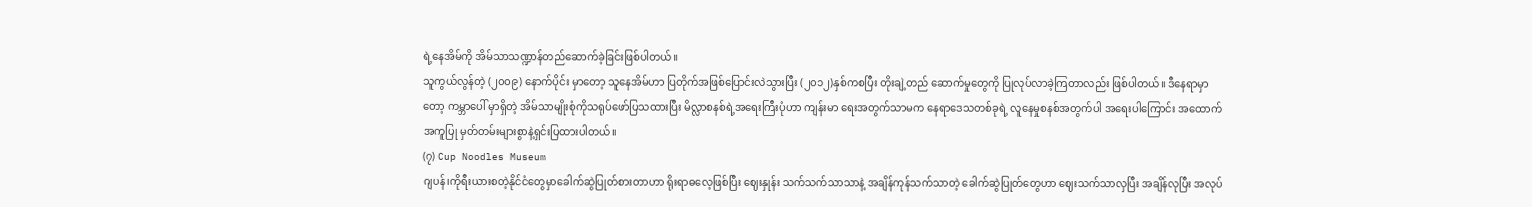ရဲ့နေအိမ်ကို အိမ်သာသဏ္ဍာန်တည်ဆောက်ခဲ့ခြင်းဖြစ်ပါတယ်။
သူကွယ်လွန်တဲ့ (၂၀၀၉) နောက်ပိုင်း မှာတော့ သူနေအိမ်ဟာ ပြတိုက်အဖြစ်ပြောင်းလဲသွားပြီး (၂၀၁၂)နှစ်ကစပြီး တိုးချဲ့တည် ဆောက်မှုတွေကို ပြုလုပ်လာခဲ့ကြတာလည်း ဖြစ်ပါတယ်။ ဒီနေရာမှာတော့ ကမ္ဘာပေါ် မှာရှိတဲ့ အိမ်သာမျိုးစုံကိုသရုပ်ဖော်ပြသထားပြီး မိလ္လာစနစ်ရဲ့အရေးကြီးပုံဟာ ကျန်းမာ ရေးအတွက်သာမက နေရာဒေသတစ်ခုရဲ့ လူနေမှုစနစ်အတွက်ပါ အရေးပါကြောင်း အထောက်အကူပြု မှတ်တမ်းများစွာနဲ့ရှင်းပြထားပါတယ်။
(၇) Cup Noodles Museum
ဂျပန်၊ကိုရီးယားစတဲ့နိုင်ငံတွေမှာခေါက်ဆွဲပြုတ်စားတာဟာ ရိုးရာဓလေ့ဖြစ်ပြီး ဈေးနှုန်း သက်သက်သာသာနဲ့ အချိန်ကုန်သက်သာတဲ့ ခေါက်ဆွဲပြုတ်တွေဟာ ဈေးသက်သာလှပြီး အချိန်လုပြီး အလုပ်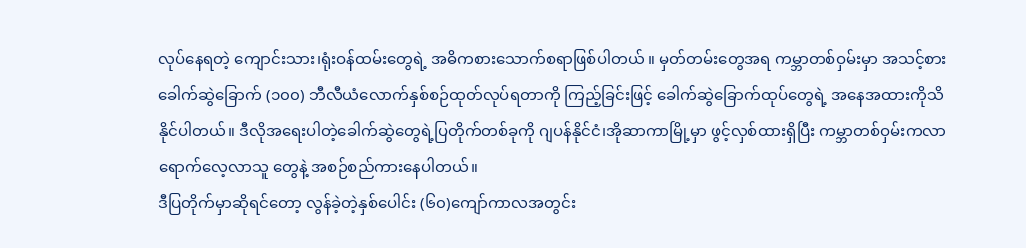လုပ်နေရတဲ့ ကျောင်းသား၊ရုံးဝန်ထမ်းတွေရဲ့ အဓိကစားသောက်စရာဖြစ်ပါတယ် ။ မှတ်တမ်းတွေအရ ကမ္ဘာတစ်ဝှမ်းမှာ အသင့်စားခေါက်ဆွဲခြောက် (၁၀၀) ဘီလီယံလောက်နှစ်စဉ်ထုတ်လုပ်ရတာကို ကြည့်ခြင်းဖြင့် ခေါက်ဆွဲခြောက်ထုပ်တွေရဲ့ အနေအထားကိုသိနိုင်ပါတယ်။ ဒီလိုအရေးပါတဲ့ခေါက်ဆွဲတွေရဲ့ပြတိုက်တစ်ခုကို ဂျပန်နိုင်ငံ၊အိုဆာကာမြို့မှာ ဖွင့်လှစ်ထားရှိပြီး ကမ္ဘာတစ်ဝှမ်းကလာရောက်လေ့လာသူ တွေနဲ့ အစဉ်စည်ကားနေပါတယ်။
ဒီပြတိုက်မှာဆိုရင်တော့ လွန်ခဲ့တဲ့နှစ်ပေါင်း (၆၀)ကျော်ကာလအတွင်း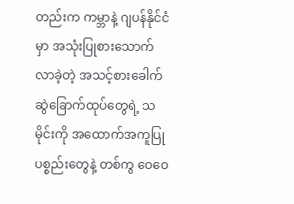တည်းက ကမ္ဘာနဲ့ ဂျပန်နိုင်ငံမှာ အသုံးပြုစားသောက်လာခဲ့တဲ့ အသင့်စားခေါက်ဆွဲခြောက်ထုပ်တွေရဲ့ သမိုင်းကို အထောက်အကူပြုပစ္စည်းတွေနဲ့ တစ်ကွ ဝေဝေ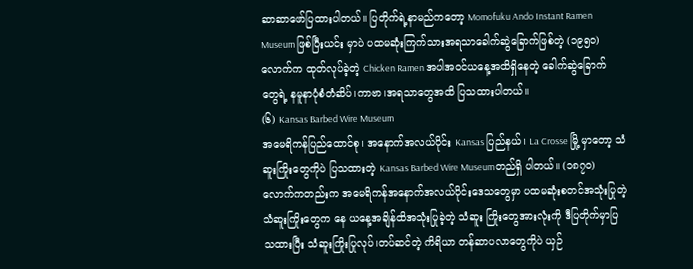ဆာဆာဖော်ပြထားပါတယ်။ ပြတိုက်ရဲ့နာမည်ကတော့ Momofuku Ando Instant Ramen Museum ဖြစ်ပြီးယင်း မှာပဲ ပထမဆုံးကြက်သားအရသာခေါက်ဆွဲခြောက်ဖြစ်တဲ့ (၁၉၅၀)လောက်က ထုတ်လုပ်ခဲ့တဲ့ Chicken Ramen အပါအဝင်ယနေ့အထိရှိနေတဲ့ ခေါက်ဆွဲခြောက် တွေရဲ့ နမူနာပုံစံတံဆိပ်၊ကာဗာ၊အရသာတွေအထိ ပြသထားပါတယ်။
(၆) Kansas Barbed Wire Museum
အမေရိကန်ပြည်ထောင်စု၊ အနောက်အလယ်ပိုင်း Kansas ပြည်နယ်၊ La Crosse မြို့ မှာတော့ သံဆူးကြိုးတွေကိုပဲ ပြသထားတဲ့ Kansas Barbed Wire Museumတည်ရှိ ပါတယ်။ (၁၈၇၀)လောက်ကတည်းက အမေရိကန်အနောက်အလယ်ပိုင်းဒေသတွေမှာ ပထမဆုံးစတင်အသုံးပြုတဲ့ သံဆူးကြိုးတွေက နေ ယနေ့အချိန်ထိအသုံးပြုခဲ့တဲ့ သံဆူး ကြိုးတွေအားလုံးကို ဒီပြတိုက်မှာပြသထားပြီး သံဆူးကြိုးပြုလုပ်၊တပ်ဆင်တဲ့ ကိရိယာ တန်ဆာပလာတွေကိုပဲ ယှဉ်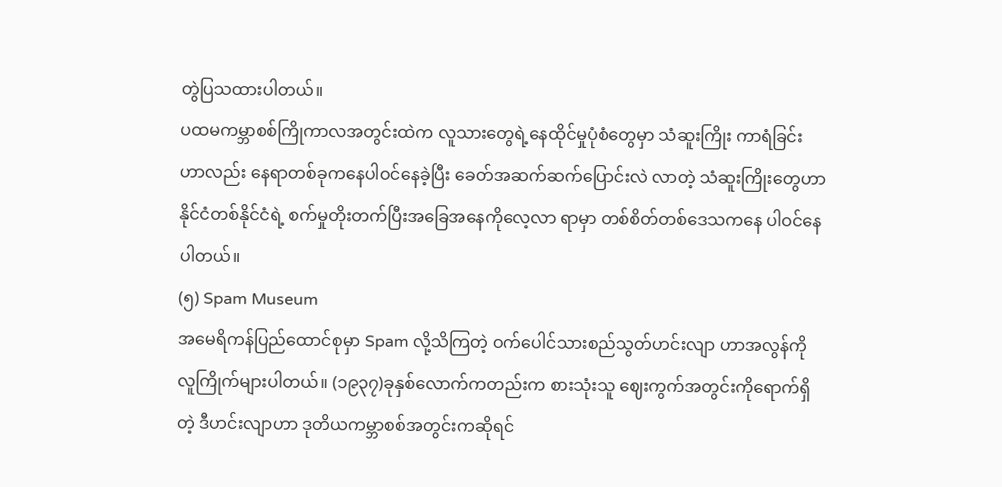တွဲပြသထားပါတယ်။
ပထမကမ္ဘာစစ်ကြိုကာလအတွင်းထဲက လူသားတွေရဲ့နေထိုင်မှုပုံစံတွေမှာ သံဆူးကြိုး ကာရံခြင်းဟာလည်း နေရာတစ်ခုကနေပါဝင်နေခဲ့ပြီး ခေတ်အဆက်ဆက်ပြောင်းလဲ လာတဲ့ သံဆူးကြိုးတွေဟာ နိုင်ငံတစ်နိုင်ငံရဲ့ စက်မှုတိုးတက်ပြီးအခြေအနေကိုလေ့လာ ရာမှာ တစ်စိတ်တစ်ဒေသကနေ ပါဝင်နေပါတယ်။
(၅) Spam Museum
အမေရိကန်ပြည်ထောင်စုမှာ Spam လို့သိကြတဲ့ ဝက်ပေါင်သားစည်သွတ်ဟင်းလျာ ဟာအလွန်ကို လူကြိုက်များပါတယ်။ (၁၉၃၇)ခုနှစ်လောက်ကတည်းက စားသုံးသူ ဈေးကွက်အတွင်းကိုရောက်ရှိတဲ့ ဒီဟင်းလျာဟာ ဒုတိယကမ္ဘာစစ်အတွင်းကဆိုရင်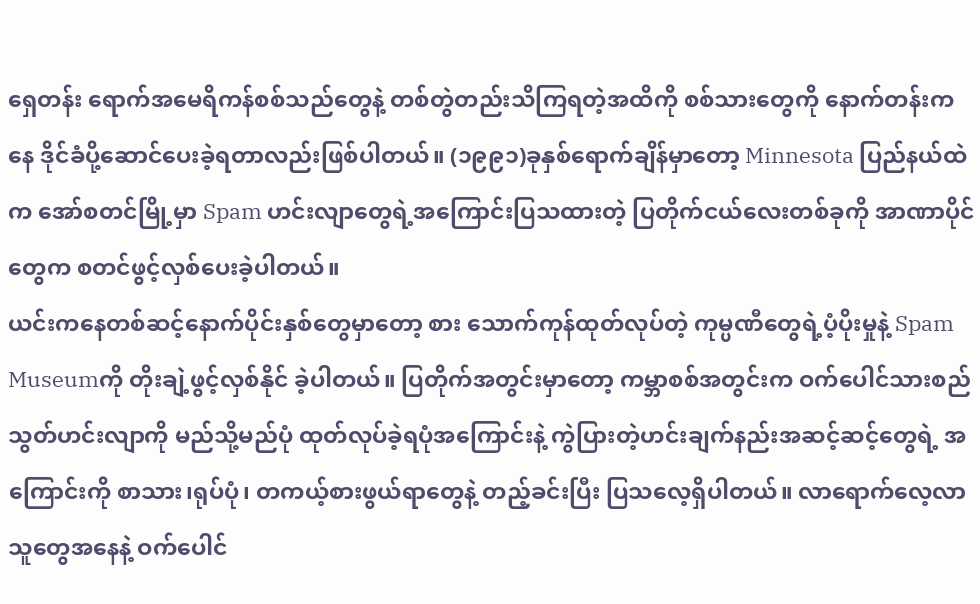ရှေတန်း ရောက်အမေရိကန်စစ်သည်တွေနဲ့ တစ်တွဲတည်းသိကြရတဲ့အထိကို စစ်သားတွေကို နောက်တန်းကနေ ဒိုင်ခံပို့ဆောင်ပေးခဲ့ရတာလည်းဖြစ်ပါတယ်။ (၁၉၉၁)ခုနှစ်ရောက်ချိန်မှာတော့ Minnesota ပြည်နယ်ထဲက အော်စတင်မြို့မှာ Spam ဟင်းလျာတွေရဲ့အကြောင်းပြသထားတဲ့ ပြတိုက်ငယ်လေးတစ်ခုကို အာဏာပိုင်တွေက စတင်ဖွင့်လှစ်ပေးခဲ့ပါတယ်။
ယင်းကနေတစ်ဆင့်နောက်ပိုင်းနှစ်တွေမှာတော့ စား သောက်ကုန်ထုတ်လုပ်တဲ့ ကုမ္ပဏီတွေရဲ့ပံ့ပိုးမှုနဲ့ Spam Museumကို တိုးချဲ့ဖွင့်လှစ်နိုင် ခဲ့ပါတယ်။ ပြတိုက်အတွင်းမှာတော့ ကမ္ဘာစစ်အတွင်းက ဝက်ပေါင်သားစည်သွတ်ဟင်းလျာကို မည်သို့မည်ပုံ ထုတ်လုပ်ခဲ့ရပုံအကြောင်းနဲ့ ကွဲပြားတဲ့ဟင်းချက်နည်းအဆင့်ဆင့်တွေရဲ့ အကြောင်းကို စာသား၊ရုပ်ပုံ၊ တကယ့်စားဖွယ်ရာတွေနဲ့ တည့်ခင်းပြီး ပြသလေ့ရှိပါတယ်။ လာရောက်လေ့လာသူတွေအနေနဲ့ ဝက်ပေါင်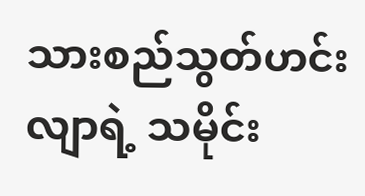သားစည်သွတ်ဟင်းလျာရဲ့ သမိုင်း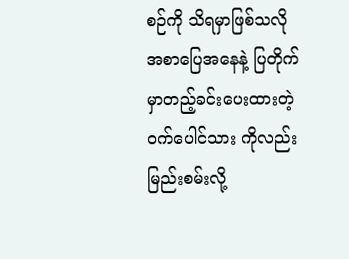စဉ်ကို သိရမှာဖြစ်သလို အစာပြေအနေနဲ့ ပြတိုက်မှာတည့်ခင်းပေးထားတဲ့ ဝက်ပေါင်သား ကိုလည်း မြည်းစမ်းလို့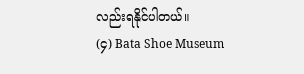လည်းရနိုင်ပါတယ်။
(၄) Bata Shoe Museum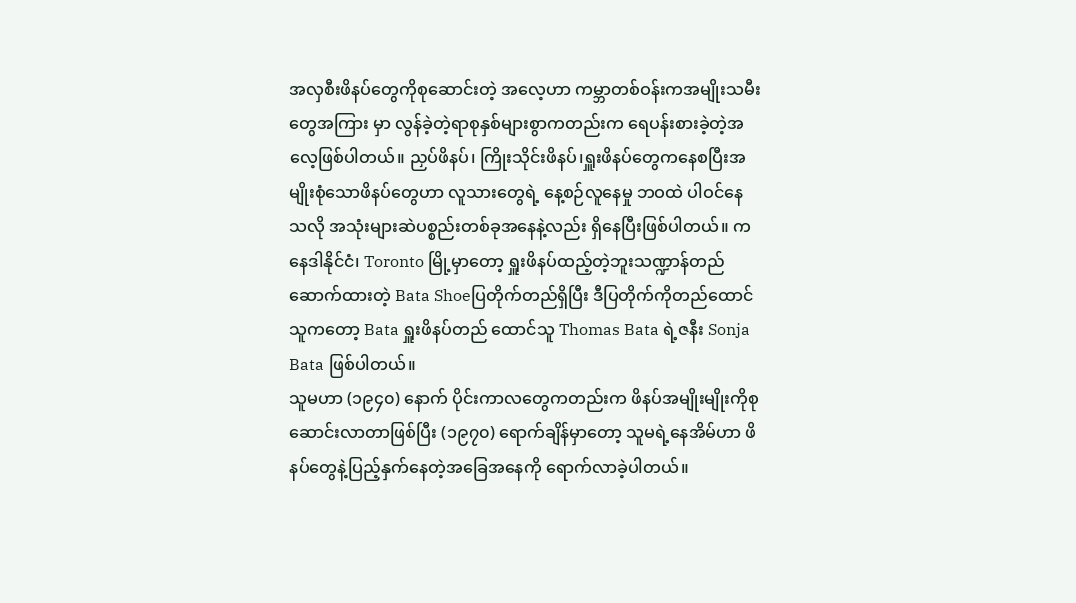အလှစီးဖိနပ်တွေကိုစုဆောင်းတဲ့ အလေ့ဟာ ကမ္ဘာတစ်ဝန်းကအမျိုးသမီးတွေအကြား မှာ လွန်ခဲ့တဲ့ရာစုနှစ်များစွာကတည်းက ရေပန်းစားခဲ့တဲ့အလေ့ဖြစ်ပါတယ်။ ညှပ်ဖိနပ်၊ ကြိုးသိုင်းဖိနပ်၊ရှူးဖိနပ်တွေကနေစပြီးအမျိုးစုံသောဖိနပ်တွေဟာ လူသားတွေရဲ့ နေ့စဉ်လူနေမှု ဘဝထဲ ပါဝင်နေသလို အသုံးများဆဲပစ္စည်းတစ်ခုအနေနဲ့လည်း ရှိနေပြီးဖြစ်ပါတယ်။ ကနေဒါနိုင်ငံ၊ Toronto မြို့မှာတော့ ရှူးဖိနပ်ထည့်တဲ့ဘူးသဏ္ဍာန်တည်ဆောက်ထားတဲ့ Bata Shoeပြတိုက်တည်ရှိပြီး ဒီပြတိုက်ကိုတည်ထောင်သူကတော့ Bata ရှူးဖိနပ်တည် ထောင်သူ Thomas Bata ရဲ့ဇနီး Sonja Bata ဖြစ်ပါတယ်။
သူမဟာ (၁၉၄၀) နောက် ပိုင်းကာလတွေကတည်းက ဖိနပ်အမျိုးမျိုးကိုစုဆောင်းလာတာဖြစ်ပြီး (၁၉၇၀) ရောက်ချိန်မှာတော့ သူမရဲ့နေအိမ်ဟာ ဖိနပ်တွေနဲ့ပြည့်နှက်နေတဲ့အခြေအနေကို ရောက်လာခဲ့ပါတယ်။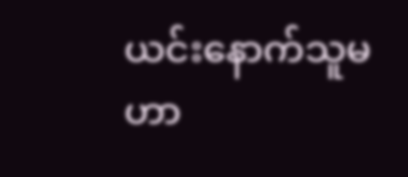ယင်းနောက်သူမဟာ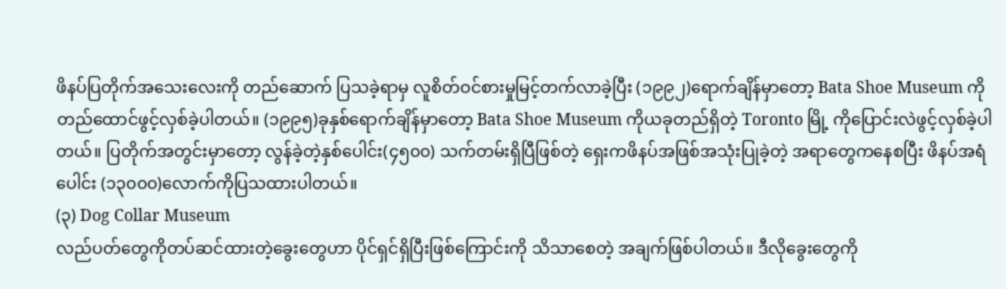ဖိနပ်ပြတိုက်အသေးလေးကို တည်ဆောက် ပြသခဲ့ရာမှ လူစိတ်ဝင်စားမှုမြင့်တက်လာခဲ့ပြီး (၁၉၉၂)ရောက်ချိန်မှာတော့ Bata Shoe Museum ကိုတည်ထောင်ဖွင့်လှစ်ခဲ့ပါတယ်။ (၁၉၉၅)ခုနှစ်ရောက်ချိန်မှာတော့ Bata Shoe Museum ကိုယခုတည်ရှိတဲ့ Toronto မြို့ ကိုပြောင်းလဲဖွင့်လှစ်ခဲ့ပါတယ်။ ပြတိုက်အတွင်းမှာတော့ လွန်ခဲ့တဲ့နှစ်ပေါင်း(၄၅၀၀) သက်တမ်းရှိပြီဖြစ်တဲ့ ရှေးကဖိနပ်အဖြစ်အသုံးပြုခဲ့တဲ့ အရာတွေကနေစပြီး ဖိနပ်အရံပေါင်း (၁၃၀၀၀)လောက်ကိုပြသထားပါတယ်။
(၃) Dog Collar Museum
လည်ပတ်တွေကိုတပ်ဆင်ထားတဲ့ခွေးတွေဟာ ပိုင်ရှင်ရှိပြီးဖြစ်ကြောင်းကို သိသာစေတဲ့ အချက်ဖြစ်ပါတယ်။ ဒီလိုခွေးတွေကို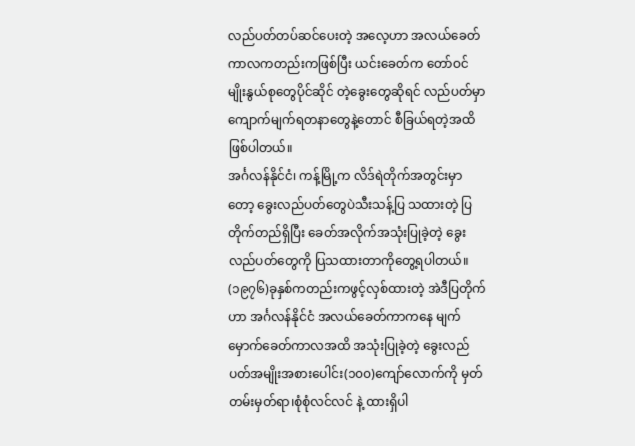လည်ပတ်တပ်ဆင်ပေးတဲ့ အလေ့ဟာ အလယ်ခေတ်ကာလကတည်းကဖြစ်ပြီး ယင်းခေတ်က တော်ဝင်မျိုးနွယ်စုတွေပိုင်ဆိုင် တဲ့ခွေးတွေဆိုရင် လည်ပတ်မှာကျောက်မျက်ရတနာတွေနဲ့တောင် စီခြယ်ရတဲ့အထိ ဖြစ်ပါတယ်။
အင်္ဂလန်နိုင်ငံ၊ ကန့်မြို့က လိဒ်ရဲတိုက်အတွင်းမှာတော့ ခွေးလည်ပတ်တွေပဲသီးသန့်ပြ သထားတဲ့ ပြတိုက်တည်ရှိပြီး ခေတ်အလိုက်အသုံးပြုခဲ့တဲ့ ခွေးလည်ပတ်တွေကို ပြသထားတာကိုတွေ့ရပါတယ်။ (၁၉၇၆)ခုနှစ်ကတည်းကဖွင့်လှစ်ထားတဲ့ အဲဒီပြတိုက်ဟာ အင်္ဂလန်နိုင်ငံ အလယ်ခေတ်ကာကနေ မျက်မှောက်ခေတ်ကာလအထိ အသုံးပြုခဲ့တဲ့ ခွေးလည်ပတ်အမျိုးအစားပေါင်း(၁၀၀)ကျော်လောက်ကို မှတ်တမ်းမှတ်ရာ၊စုံစုံလင်လင် နဲ့ ထားရှိပါ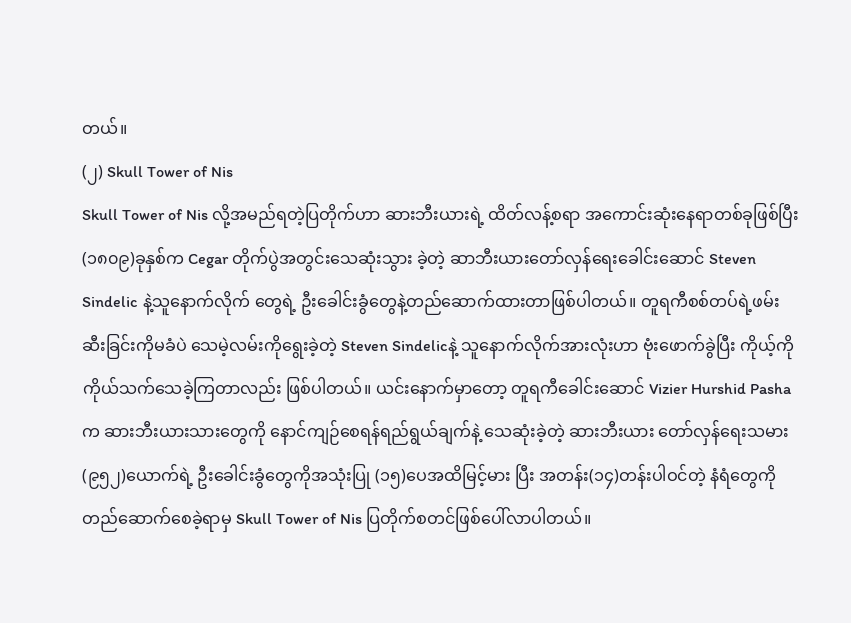တယ်။
(၂) Skull Tower of Nis
Skull Tower of Nis လို့အမည်ရတဲ့ပြတိုက်ဟာ ဆားဘီးယားရဲ့ ထိတ်လန့်စရာ အကောင်းဆုံးနေရာတစ်ခုဖြစ်ပြီး (၁၈၀၉)ခုနှစ်က Cegar တိုက်ပွဲအတွင်းသေဆုံးသွား ခဲ့တဲ့ ဆာဘီးယားတော်လှန်ရေးခေါင်းဆောင် Steven Sindelic နဲ့သူနောက်လိုက် တွေရဲ့ ဦးခေါင်းခွံတွေနဲ့တည်ဆောက်ထားတာဖြစ်ပါတယ်။ တူရကီစစ်တပ်ရဲ့ဖမ်းဆီးခြင်းကိုမခံပဲ သေမဲ့လမ်းကိုရွေးခဲ့တဲ့ Steven Sindelicနဲ့ သူနောက်လိုက်အားလုံးဟာ ဗုံးဖောက်ခွဲပြီး ကိုယ့်ကိုကိုယ်သက်သေခဲ့ကြတာလည်း ဖြစ်ပါတယ်။ ယင်းနောက်မှာတော့ တူရကီခေါင်းဆောင် Vizier Hurshid Pasha က ဆားဘီးယားသားတွေကို နောင်ကျဉ်စေရန်ရည်ရွယ်ချက်နဲ့ သေဆုံးခဲ့တဲ့ ဆားဘီးယား တော်လှန်ရေးသမား (၉၅၂)ယောက်ရဲ့ ဦးခေါင်းခွံတွေကိုအသုံးပြု (၁၅)ပေအထိမြင့်မား ပြီး အတန်း(၁၄)တန်းပါဝင်တဲ့ နံရံတွေကိုတည်ဆောက်စေခဲ့ရာမှ Skull Tower of Nis ပြတိုက်စတင်ဖြစ်ပေါ်လာပါတယ်။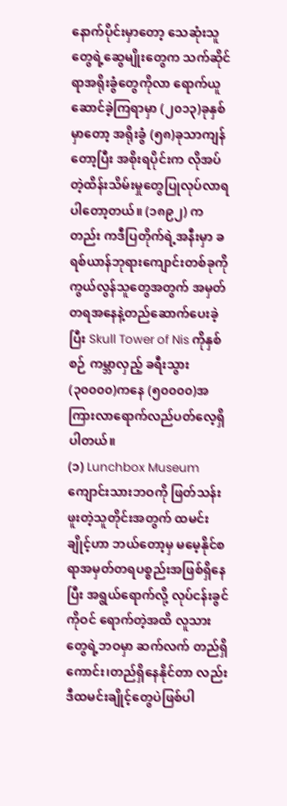နောက်ပိုင်းမှာတော့ သေဆုံးသူတွေရဲ့ဆွေမျိုးတွေက သက်ဆိုင်ရာအရိုးခွံတွေကိုလာ ရောက်ယူဆောင်ခဲ့ကြရာမှာ (၂၀၁၃)ခုနှစ်မှာတော့ အရိုးခွံ (၅၈)ခုသာကျန်တော့ပြီး အစိုးရပိုင်းက လိုအပ်တဲ့ထိန်းသိမ်းမှုတွေပြုလုပ်လာရပါတော့တယ်။ (၁၈၉၂) ကတည်း ကဒီပြတိုက်ရဲ့အနီးမှာ ခရစ်ယာန်ဘုရားကျောင်းတစ်ခုကို ကွယ်လွန်သူတွေအတွက် အမှတ်တရအနေနဲ့တည်ဆောက်ပေးခဲ့ပြီး Skull Tower of Nis ကိုနှစ်စဉ် ကမ္ဘာလှည့် ခရီးသွား (၃၀၀၀၀)ကနေ (၅၀၀၀၀)အကြားလာရောက်လည်ပတ်လေ့ရှိပါတယ်။
(၁) Lunchbox Museum
ကျောင်းသားဘဝကို ဖြတ်သန်းဖူးတဲ့သူတိုင်းအတွက် ထမင်းချိုင့်ဟာ ဘယ်တော့မှ မမေ့နိုင်စရာအမှတ်တရပစ္စည်းအဖြစ်ရှိနေပြီး အရွယ်ရောက်လို့ လုပ်ငန်းခွင်ကိုဝင် ရောက်တဲ့အထိ လူသားတွေရဲ့ဘဝမှာ ဆက်လက် တည်ရှိကောင်း၊တည်ရှိနေနိုင်တာ လည်း ဒီထမင်းချိုင့်တွေပဲဖြစ်ပါ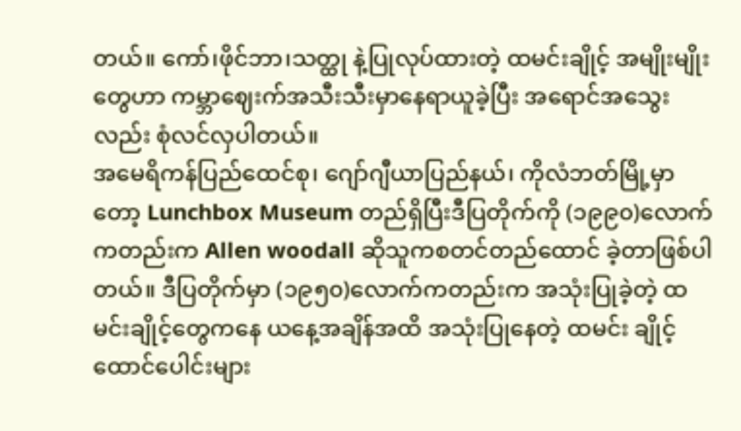တယ်။ ကော်၊ဖိုင်ဘာ၊သတ္ထု နဲ့ပြုလုပ်ထားတဲ့ ထမင်းချိုင့် အမျိုးမျိုးတွေဟာ ကမ္ဘာဈေးက်အသီးသီးမှာနေရာယူခဲ့ပြီး အရောင်အသွေးလည်း စုံလင်လှပါတယ်။
အမေရိကန်ပြည်ထေင်စု၊ ဂျော်ဂျီယာပြည်နယ်၊ ကိုလံဘတ်မြို့မှာတော့ Lunchbox Museum တည်ရှိပြီးဒီပြတိုက်ကို (၁၉၉၀)လောက်ကတည်းက Allen woodall ဆိုသူကစတင်တည်ထောင် ခဲ့တာဖြစ်ပါတယ်။ ဒီပြတိုက်မှာ (၁၉၅၀)လောက်ကတည်းက အသုံးပြုခဲ့တဲ့ ထမင်းချိုင့်တွေကနေ ယနေ့အချိန်အထိ အသုံးပြုနေတဲ့ ထမင်း ချိုင့်ထောင်ပေါင်းများ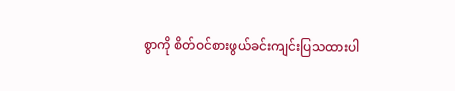စွာကို စိတ်ဝင်စားဖွယ်ခင်းကျင်းပြသထားပါ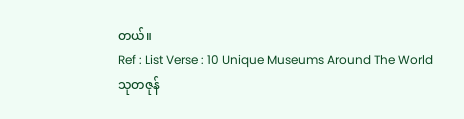တယ်။
Ref : List Verse : 10 Unique Museums Around The World
သုတဇုန်